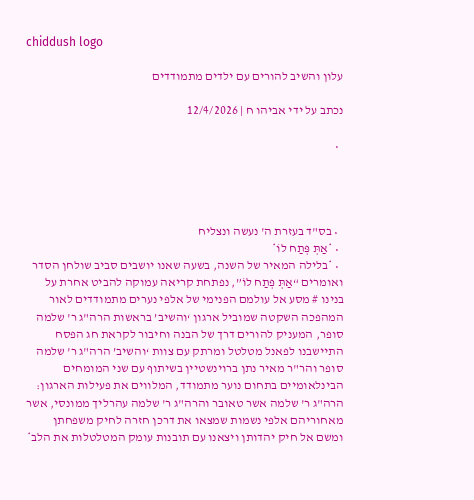chiddush logo

עלון והשיב להורים עם ילדים מתמודדים

נכתב על ידי אביהו ח | 12/4/2026

  •




  • בס"ד בעזרת ה' נעשה ונצליח
  • *אַתְּ פְּתַח לוֹ*
  • *בלילה המאיר של השנה, בשעה שאנו יושבים סביב שולחן הסדר ואומרים “אַתְּ פְּתַח לוֹ”, נפתחת קריאה עמוקה להביט אחרת על בנינו # מסע אל עולמם הפנימי של אלפי נערים מתמודדים לאור המהפכה השקטה שמוביל ארגון ‘והשיב’ בראשות הרה"ג ר' שלמה סופר, המעניק להורים דרך של הבנה וחיבור לקראת חג הפסח התיישבנו לפאנל מטלטל ומרתק עם צוות ‘והשיב’ הרה"ג ר' שלמה סופר והר"ר מאיר נתן ברוינשטיין בשיתוף עם שני המומחים הבינלאומיים בתחום נוער מתמודד, המלווים את פעילות הארגון: הרה"ג ר' שלמה אשר טאובר והרה"ג ר' שלמה עהרליך ממונסי, אשר מאחוריהם אלפי נשמות שמצאו את דרכן חזרה לחיק משפחתן ומשם אל חיק יהדותן ויצאנו עם תובנות עומק המטלטלות את הלב*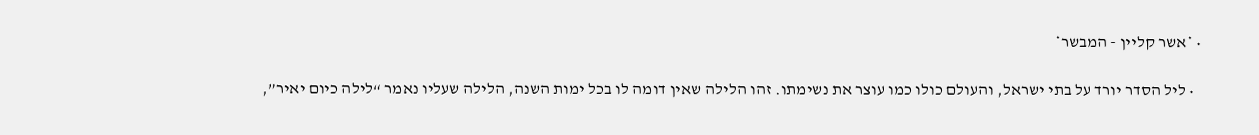• *אשר קליין - המבשר*

  • ליל הסדר יורד על בתי ישראל, והעולם כולו כמו עוצר את נשימתו. זהו הלילה שאין דומה לו בכל ימות השנה, הלילה שעליו נאמר “לילה כיום יאיר”,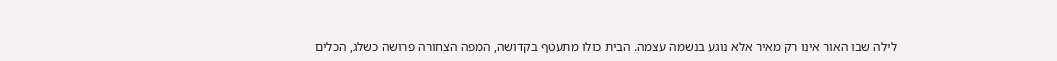לילה שבו האור אינו רק מאיר אלא נוגע בנשמה עצמה. הבית כולו מתעטף בקדושה, המפה הצחורה פרושה כשלג, הכלים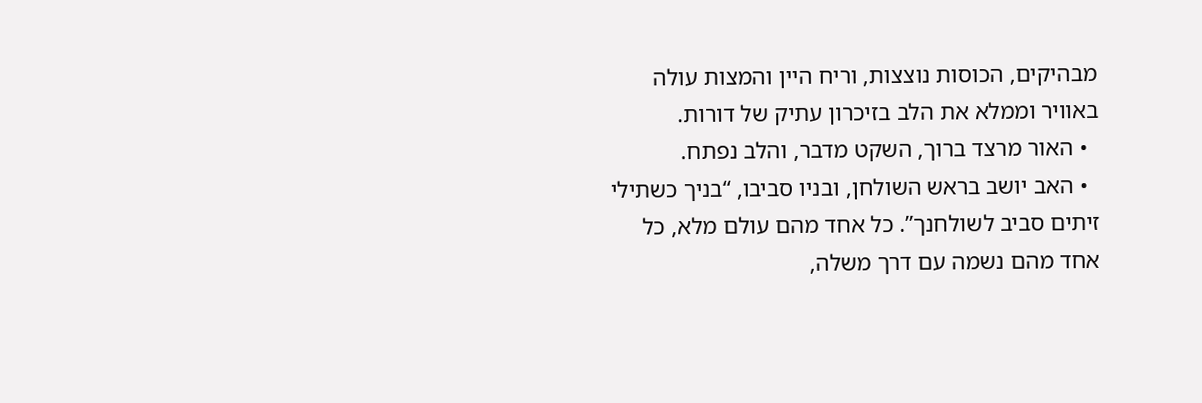מבהיקים, הכוסות נוצצות, וריח היין והמצות עולה באוויר וממלא את הלב בזיכרון עתיק של דורות.
  • האור מרצד ברוך, השקט מדבר, והלב נפתח.
  • האב יושב בראש השולחן, ובניו סביבו, “בניך כשתילי זיתים סביב לשולחנך”. כל אחד מהם עולם מלא, כל אחד מהם נשמה עם דרך משלה,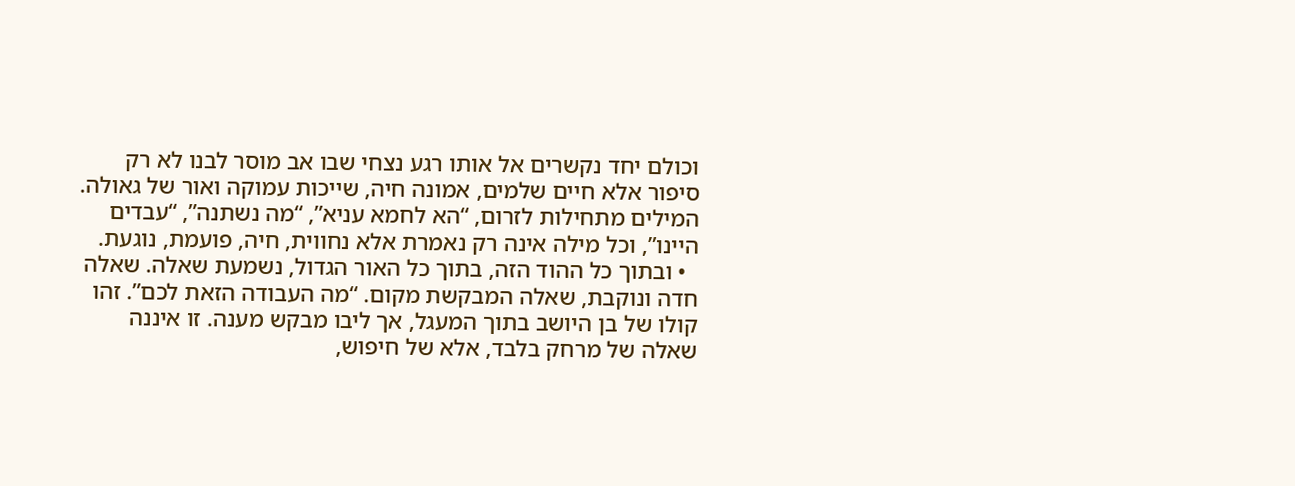וכולם יחד נקשרים אל אותו רגע נצחי שבו אב מוסר לבנו לא רק סיפור אלא חיים שלמים, אמונה חיה, שייכות עמוקה ואור של גאולה. המילים מתחילות לזרום, “הא לחמא עניא”, “מה נשתנה”, “עבדים היינו”, וכל מילה אינה רק נאמרת אלא נחווית, חיה, פועמת, נוגעת.
  • ובתוך כל ההוד הזה, בתוך כל האור הגדול, נשמעת שאלה. שאלה חדה ונוקבת, שאלה המבקשת מקום. “מה העבודה הזאת לכם”. זהו קולו של בן היושב בתוך המעגל, אך ליבו מבקש מענה. זו איננה שאלה של מרחק בלבד, אלא של חיפוש,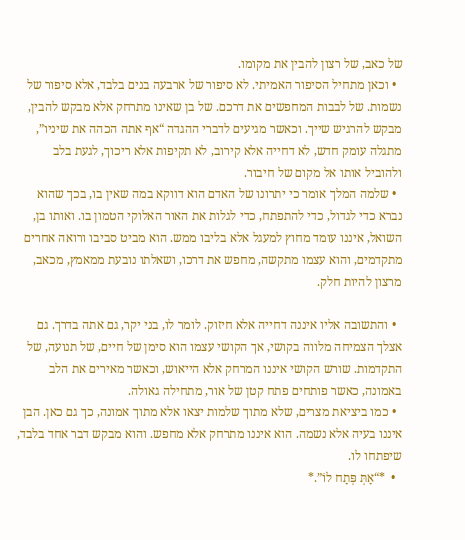של כאב, של רצון להבין את מקומו.
  • וכאן מתחיל הסיפור האמיתי. לא סיפור של ארבעה בנים בלבד, אלא סיפור של נשמות. של לבבות המחפשים את דרכם. של בן שאינו מתרחק אלא מבקש להבין, מבקש להרגיש שייך. וכאשר מגיעים לדברי ההגדה “אף אתה הכהה את שיניו”, מתגלה עומק חדש, לא דחייה אלא קירוב, לא תקיפות אלא ריכוך, לגעת בלב ולהוביל אותו אל מקום של חיבור.
  • שלמה המלך אומר כי יתרונו של האדם הוא דווקא במה שאין בו, בכך שהוא נברא כדי לגדול, כדי להתפתח, כדי לגלות את האור האלוקי הטמון בו. ואותו בן, השואל, איננו עומד מחוץ למעגל אלא בליבו ממש. הוא מביט סביבו ורואה אחרים מתקדמים, והוא עצמו מתקשה, מחפש את דרכו, ושאלתו נובעת ממאמץ, מכאב, מרצון להיות חלק.

  • והתשובה אליו איננה דחייה אלא חיזוק. לומר לו, בני יקר, גם אתה בדרך. גם אצלך הצמיחה מלווה בקושי, אך הקושי עצמו הוא סימן של חיים, של תנועה, של התקדמות. שורש הקושי איננו המרחק אלא הייאוש, וכאשר מאירים את הלב באמונה, כאשר פותחים פתח קטן של אור, מתחילה גאולה.
  • כמו ביציאת מצרים, שלא מתוך שלמות יצאו אלא מתוך אמונה, כך גם כאן. הבן איננו בעיה אלא נשמה. הוא איננו מתרחק אלא מחפש. והוא מבקש דבר אחד בלבד, שיפתחו לו.
  •  *“אַתְּ פְּתַח לוֹ”.*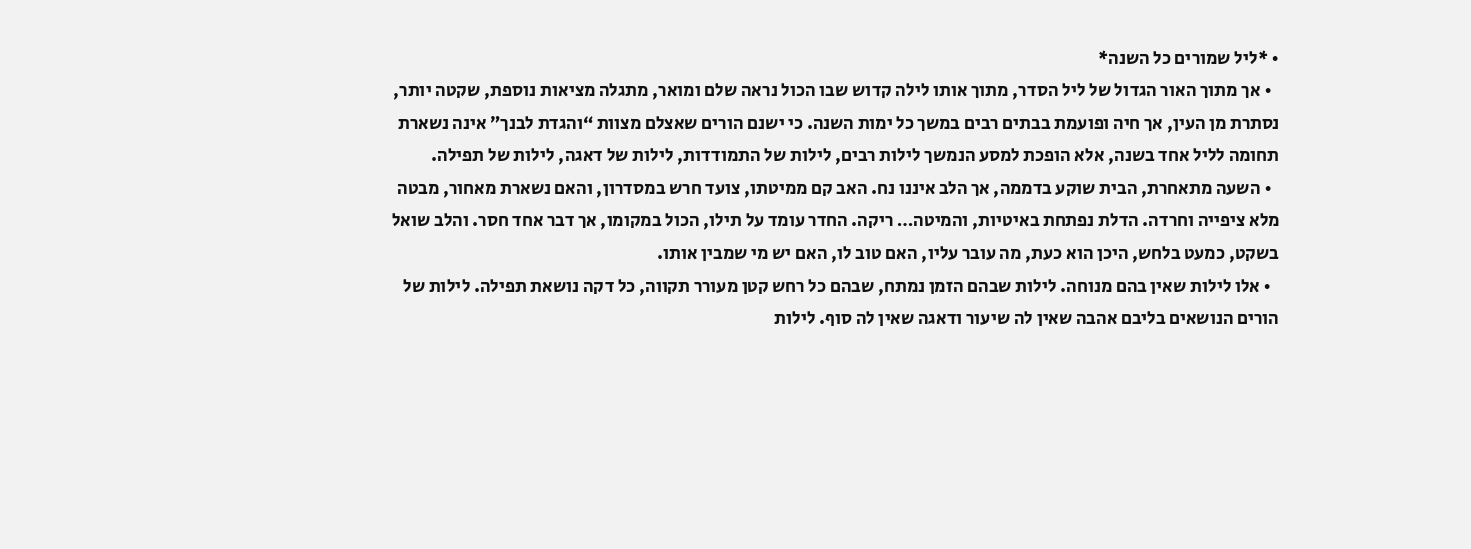• *ליל שמורים כל השנה*
  • אך מתוך האור הגדול של ליל הסדר, מתוך אותו לילה קדוש שבו הכול נראה שלם ומואר, מתגלה מציאות נוספת, שקטה יותר, נסתרת מן העין, אך חיה ופועמת בבתים רבים במשך כל ימות השנה. כי ישנם הורים שאצלם מצוות “והגדת לבנך” אינה נשארת תחומה לליל אחד בשנה, אלא הופכת למסע הנמשך לילות רבים, לילות של התמודדות, לילות של דאגה, לילות של תפילה.
  • השעה מתאחרת, הבית שוקע בדממה, אך הלב איננו נח. האב קם ממיטתו, צועד חרש במסדרון, והאם נשארת מאחור, מבטה מלא ציפייה וחרדה. הדלת נפתחת באיטיות, והמיטה… ריקה. החדר עומד על תילו, הכול במקומו, אך דבר אחד חסר. והלב שואל בשקט, כמעט בלחש, היכן הוא כעת, מה עובר עליו, האם טוב לו, האם יש מי שמבין אותו.
  • אלו לילות שאין בהם מנוחה. לילות שבהם הזמן נמתח, שבהם כל רחש קטן מעורר תקווה, כל דקה נושאת תפילה. לילות של הורים הנושאים בליבם אהבה שאין לה שיעור ודאגה שאין לה סוף. לילות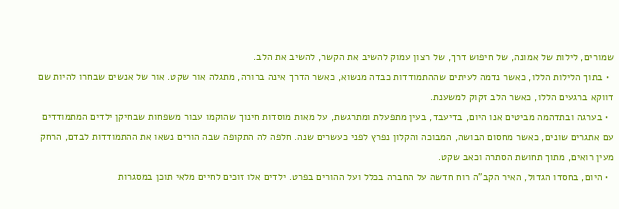שמורים, לילות של אמונה, של חיפוש דרך, של רצון עמוק להשיב את הקשר, להשיב את הלב.
  • בתוך הלילות הללו, כאשר נדמה לעיתים שההתמודדות כבדה מנשוא, כאשר הדרך אינה ברורה, מתגלה אור שקט. אור של אנשים שבחרו להיות שם דווקא ברגעים הללו, כאשר הלב זקוק למשענת.
  • בערגה ובתדהמה מביטים אנו היום, בדיעבד, בעין מתפעלת ומתרגשת, על מאות מוסדות חינוך שהוקמו עבור משפחות שבחיקן ילדים המתמודדים עם אתגרים שונים, כאשר מחסום הבושה, המבוכה והקלון נפרץ לפני כעשרים שנה. חלפה לה התקופה שבה הורים נשאו את ההתמודדות לבדם, הרחק מעין רואים, מתוך תחושת הסתרה וכאב שקט.
  • היום, בחסדו הגדול, האיר הקב"ה רוח חדשה על החברה בכלל ועל ההורים בפרט. ילדים אלו זוכים לחיים מלאי תוכן במסגרות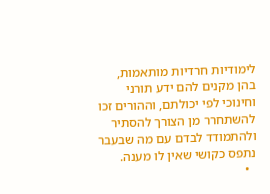לימודיות חרדיות מותאמות, בהן מקנים להם ידע תורני וחינוכי לפי יכולתם, וההורים זכו להשתחרר מן הצורך להסתיר ולהתמודד לבדם עם מה שבעבר נתפס כקושי שאין לו מענה.
  •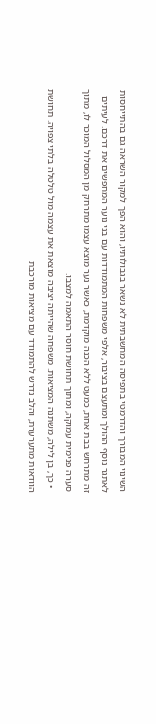השינוי המבורך והדרמטי בתפיסה המחשבתית לא נשאר בגבולותיו, והוא הפך למקור השראה גם בהתייחסות לאתגר נוסף ההולך ומתעצם בציבור, אלפי משפחות המתמודדות עם בני נוער המחפשים את דרכם. לעיתים זה מתרחש בבת אחת, כמעט ללא הכנה מוקדמת, כאשר נער מוצא עצמו מתרחק מן המסלול המוכר לו, מתוך סערה פנימית עמוקה, ומתוך תחושת חוסר התאמה למצבו.
  • כך, בן לילה, משתנה המציאות. משפחה שהייתה יציבה מוצאת את עצמה מול טלטלה בלתי צפויה. תחושת הוודאות מתערערת, והלב נדרש להתמודד עם מציאות מורכבת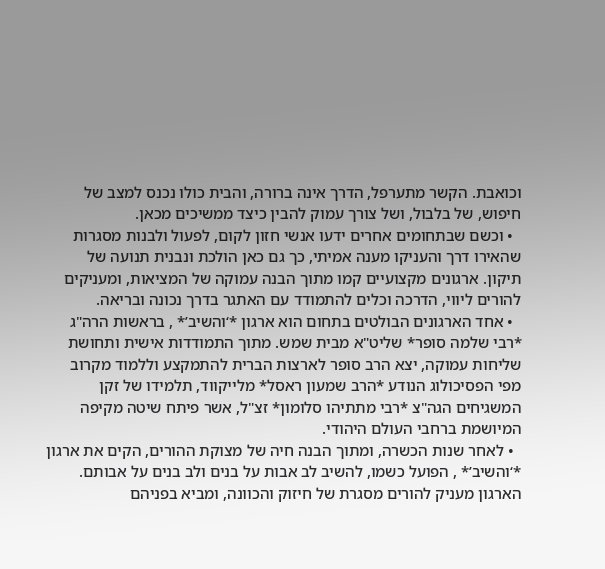וכואבת. הקשר מתערפל, הדרך אינה ברורה, והבית כולו נכנס למצב של חיפוש, של בלבול, ושל צורך עמוק להבין כיצד ממשיכים מכאן.
  • וכשם שבתחומים אחרים ידעו אנשי חזון לקום, לפעול ולבנות מסגרות שהאירו דרך והעניקו מענה אמיתי, כך גם כאן הולכת ונבנית תנועה של תיקון. ארגונים מקצועיים קמו מתוך הבנה עמוקה של המציאות, ומעניקים להורים ליווי, הדרכה וכלים להתמודד עם האתגר בדרך נכונה ובריאה.
  • אחד הארגונים הבולטים בתחום הוא ארגון *‘והשיב’* , בראשות הרה"ג *רבי שלמה סופר* שליט"א מבית שמש. מתוך התמודדות אישית ותחושת שליחות עמוקה, יצא הרב סופר לארצות הברית להתמקצע וללמוד מקרוב מפי הפסיכולוג הנודע *הרב שמעון ראסל* מלייקווד, תלמידו של זקן המשגיחים הגה"צ *רבי מתתיהו סלומון* זצ"ל, אשר פיתח שיטה מקיפה המיושמת ברחבי העולם היהודי.
  • לאחר שנות הכשרה, ומתוך הבנה חיה של מצוקת ההורים, הקים את ארגון *‘והשיב’* , הפועל כשמו, להשיב לב אבות על בנים ולב בנים על אבותם. הארגון מעניק להורים מסגרת של חיזוק והכוונה, ומביא בפניהם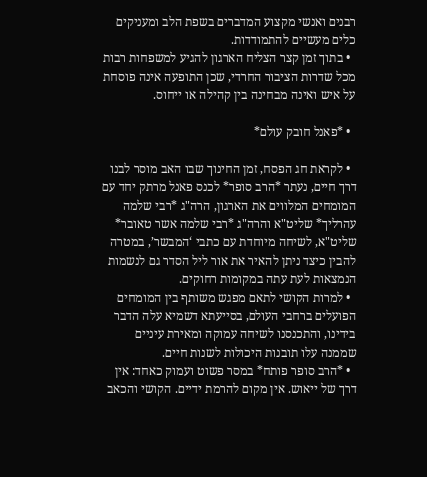רבנים ואנשי מקצוע המדברים בשפת הלב ומעניקים כלים מעשיים להתמודדות.
  • בתוך זמן קצר הצליח הארגון להגיע למשפחות רבות מכל שדרות הציבור החרדי, שכן התופעה אינה פוסחת על איש ואינה מבחינה בין קהילה או ייחוס.

  • *פאנל חובק עולם*

  • לקראת חג הפסח, זמן החינוך שבו האב מוסר לבנו דרך חיים, נעתר *הרב סופר* לכנס פאנל מרתק יחד עם המומחים המלווים את הארגון, הרה"ג *רבי שלמה עהרליך* שליט"א והרה"ג *רבי שלמה אשר טאובר* שליט"א, לשיחה מיוחדת עם כתבי ‘המבשר’, במטרה להבין כיצד ניתן להאיר את אור ליל הסדר גם לנשמות הנמצאות לעת עתה במקומות רחוקים.
  • למרות הקושי לתאם מפגש משותף בין המומחים הפועלים ברחבי העולם, בסייעתא דשמיא עלה הדבר בידינו, והתכנסנו לשיחה עמוקה ומאירת עיניים שממנה עלו תובנות היכולות לשנות חיים.
  • *הרב סופר פותח* במסר פשוט ועמוק כאחד: אין דרך של ייאוש. אין מקום להרמת ידיים. הקושי והכאב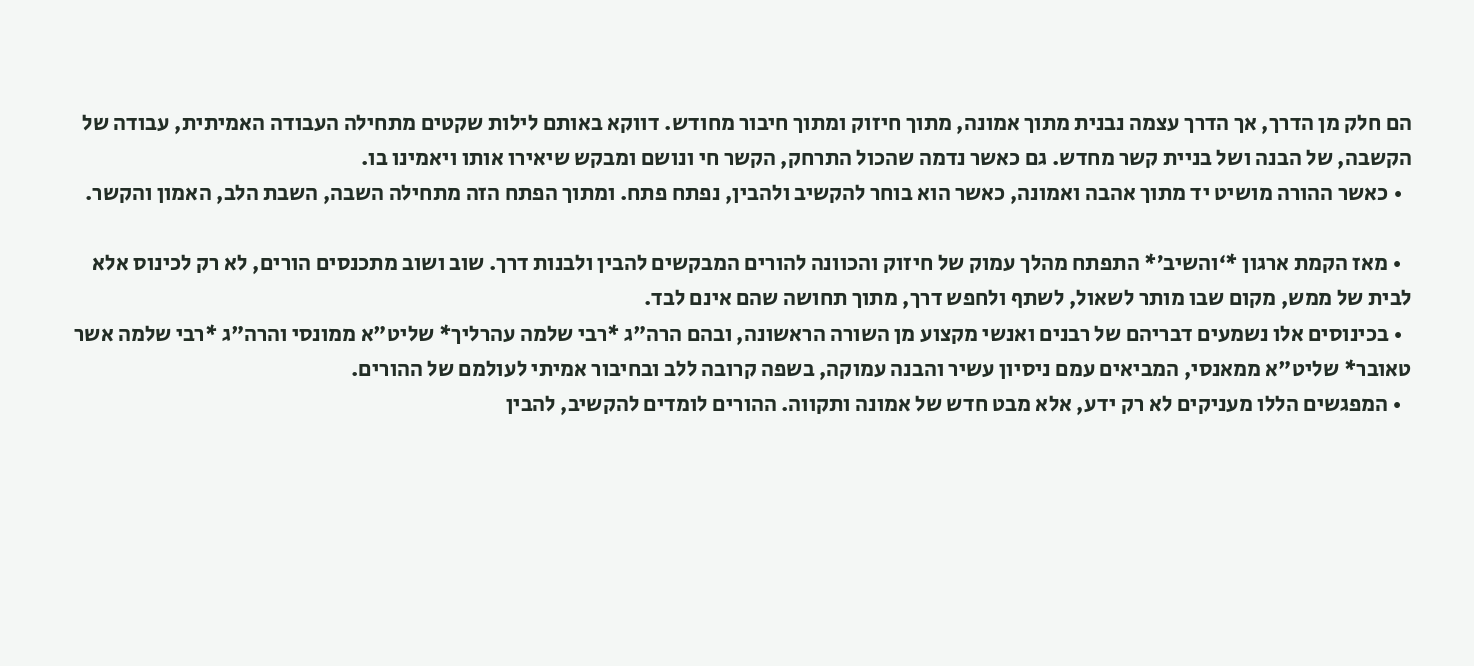הם חלק מן הדרך, אך הדרך עצמה נבנית מתוך אמונה, מתוך חיזוק ומתוך חיבור מחודש. דווקא באותם לילות שקטים מתחילה העבודה האמיתית, עבודה של הקשבה, של הבנה ושל בניית קשר מחדש. גם כאשר נדמה שהכול התרחק, הקשר חי ונושם ומבקש שיאירו אותו ויאמינו בו.
  • כאשר ההורה מושיט יד מתוך אהבה ואמונה, כאשר הוא בוחר להקשיב ולהבין, נפתח פתח. ומתוך הפתח הזה מתחילה השבה, השבת הלב, האמון והקשר.

  • מאז הקמת ארגון *‘והשיב’* התפתח מהלך עמוק של חיזוק והכוונה להורים המבקשים להבין ולבנות דרך. שוב ושוב מתכנסים הורים, לא רק לכינוס אלא לבית של ממש, מקום שבו מותר לשאול, לשתף ולחפש דרך, מתוך תחושה שהם אינם לבד.
  • בכינוסים אלו נשמעים דבריהם של רבנים ואנשי מקצוע מן השורה הראשונה, ובהם הרה"ג *רבי שלמה עהרליך* שליט"א ממונסי והרה"ג *רבי שלמה אשר טאובר* שליט"א ממאנסי, המביאים עמם ניסיון עשיר והבנה עמוקה, בשפה קרובה ללב ובחיבור אמיתי לעולמם של ההורים.
  • המפגשים הללו מעניקים לא רק ידע, אלא מבט חדש של אמונה ותקווה. ההורים לומדים להקשיב, להבין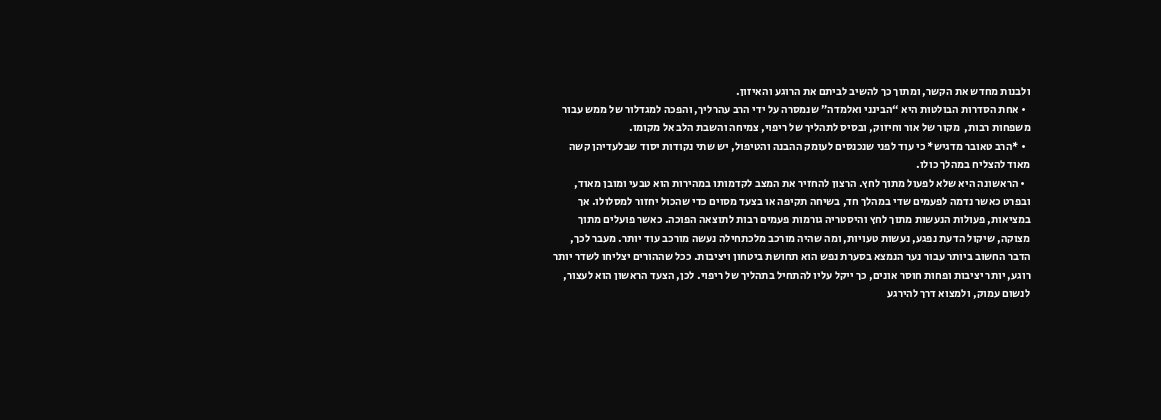ולבנות מחדש את הקשר, ומתוך כך להשיב לביתם את הרוגע והאיזון.
  • אחת הסדרות הבולטות היא “הבינני ואלמדה” שנמסרה על ידי הרב עהרליך, והפכה למגדלור של ממש עבור משפחות רבות,  מקור של אור וחיזוק, ובסיס לתהליך של ריפוי, צמיחה והשבת הלב אל מקומו.
  • *הרב טאובר מדגיש* כי עוד לפני שנכנסים לעומק ההבנה והטיפול, יש שתי נקודות יסוד שבלעדיהן קשה מאוד להצליח במהלך כולו.
  • הראשונה היא שלא לפעול מתוך לחץ. הרצון להחזיר את המצב לקדמותו במהירות הוא טבעי ומובן מאוד, ובפרט כאשר נדמה לפעמים שדי במהלך חד, בשיחה תקיפה או בצעד מסוים כדי שהכול יחזור למסלולו. אך במציאות, פעולות הנעשות מתוך לחץ והיסטריה גורמות פעמים רבות לתוצאה הפוכה. כאשר פועלים מתוך מצוקה, שיקול הדעת נפגע, נעשות טעויות, ומה שהיה מורכב מלכתחילה נעשה מורכב עוד יותר. מעבר לכך, הדבר החשוב ביותר עבור נער הנמצא בסערת נפש הוא תחושת ביטחון ויציבות. ככל שההורים יצליחו לשדר יותר רוגע, יותר יציבות ופחות חוסר אונים, כך ייקל עליו להתחיל בתהליך של ריפוי. לכן, הצעד הראשון הוא לעצור, לנשום עמוק, ולמצוא דרך להירגע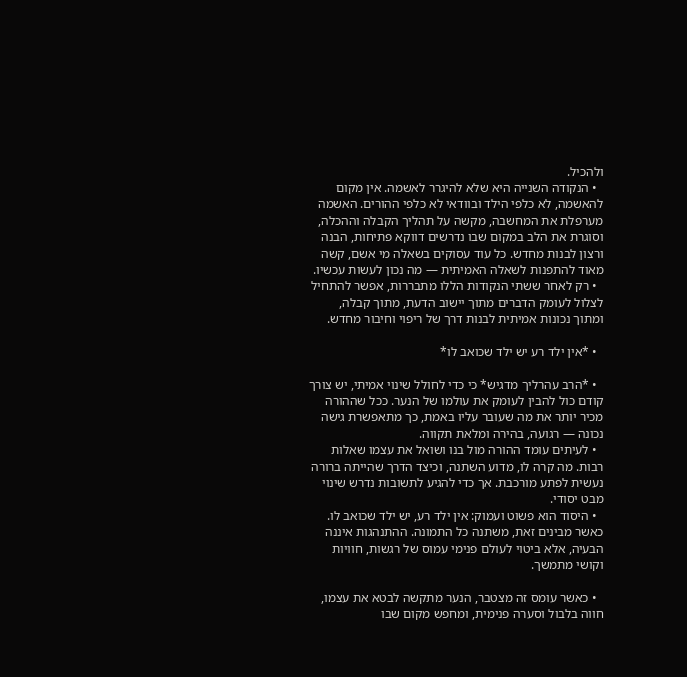ולהכיל.
  • הנקודה השנייה היא שלא להיגרר לאשמה. אין מקום להאשמה, לא כלפי הילד ובוודאי לא כלפי ההורים. האשמה מערפלת את המחשבה, מקשה על תהליך הקבלה וההכלה, וסוגרת את הלב במקום שבו נדרשים דווקא פתיחות, הבנה ורצון לבנות מחדש. כל עוד עסוקים בשאלה מי אשם, קשה מאוד להתפנות לשאלה האמיתית — מה נכון לעשות עכשיו.
  • רק לאחר ששתי הנקודות הללו מתבררות, אפשר להתחיל לצלול לעומק הדברים מתוך יישוב הדעת, מתוך קבלה, ומתוך נכונות אמיתית לבנות דרך של ריפוי וחיבור מחדש.

  • *אין ילד רע יש ילד שכואב לו*

  • *הרב עהרליך מדגיש* כי כדי לחולל שינוי אמיתי, יש צורך קודם כול להבין לעומק את עולמו של הנער. ככל שההורה מכיר יותר את מה שעובר עליו באמת, כך מתאפשרת גישה נכונה — רגועה, בהירה ומלאת תקווה.
  • לעיתים עומד ההורה מול בנו ושואל את עצמו שאלות רבות. מה קרה לו, מדוע השתנה, וכיצד הדרך שהייתה ברורה נעשית לפתע מורכבת. אך כדי להגיע לתשובות נדרש שינוי מבט יסודי.
  • היסוד הוא פשוט ועמוק: אין ילד רע, יש ילד שכואב לו. כאשר מבינים זאת, משתנה כל התמונה. ההתנהגות איננה הבעיה, אלא ביטוי לעולם פנימי עמוס של רגשות, חוויות וקושי מתמשך.

  • כאשר עומס זה מצטבר, הנער מתקשה לבטא את עצמו, חווה בלבול וסערה פנימית, ומחפש מקום שבו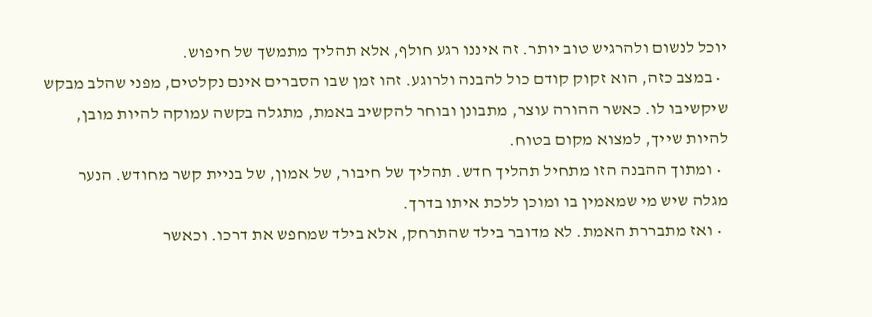יוכל לנשום ולהרגיש טוב יותר. זה איננו רגע חולף, אלא תהליך מתמשך של חיפוש.
  • במצב כזה, הוא זקוק קודם כול להבנה ולרוגע. זהו זמן שבו הסברים אינם נקלטים, מפני שהלב מבקש שיקשיבו לו. כאשר ההורה עוצר, מתבונן ובוחר להקשיב באמת, מתגלה בקשה עמוקה להיות מובן, להיות שייך, למצוא מקום בטוח.
  • ומתוך ההבנה הזו מתחיל תהליך חדש. תהליך של חיבור, של אמון, של בניית קשר מחודש. הנער מגלה שיש מי שמאמין בו ומוכן ללכת איתו בדרך.
  • ואז מתבררת האמת. לא מדובר בילד שהתרחק, אלא בילד שמחפש את דרכו. וכאשר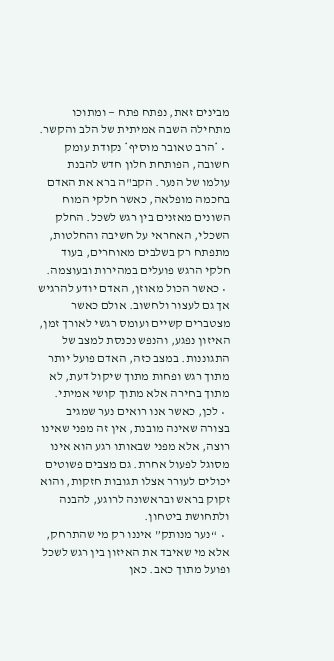מבינים זאת, נפתח פתח — ומתוכו מתחילה השבה אמיתית של הלב והקשר.
  • *הרב טאובר מוסיף* נקודת עומק חשובה, הפותחת חלון חדש להבנת עולמו של הנער. הקב"ה ברא את האדם בחכמה מופלאה, כאשר חלקי המוח השונים מאזנים בין רגש לשכל. החלק השכלי, האחראי על חשיבה והחלטות, מתפתח רק בשלבים מאוחרים, בעוד חלקי הרגש פועלים במהירות ובעוצמה.
  • כאשר הכול מאוזן, האדם יודע להרגיש אך גם לעצור ולחשוב. אולם כאשר מצטברים קשיים ועומס רגשי לאורך זמן, האיזון נפגע, והנפש נכנסת למצב של התגוננות. במצב כזה, האדם פועל יותר מתוך רגש ופחות מתוך שיקול דעת, לא מתוך בחירה אלא מתוך קושי אמיתי.
  • לכן, כאשר אנו רואים נער שמגיב בצורה שאינה מובנת, אין זה מפני שאינו רוצה, אלא מפני שבאותו רגע הוא אינו מסוגל לפעול אחרת. גם מצבים פשוטים יכולים לעורר אצלו תגובות חזקות, והוא זקוק בראש ובראשונה לרוגע, להבנה ולתחושת ביטחון.
  •  “נער מנותק” איננו רק מי שהתרחק, אלא מי שאיבד את האיזון בין רגש לשכל ופועל מתוך כאב. כאן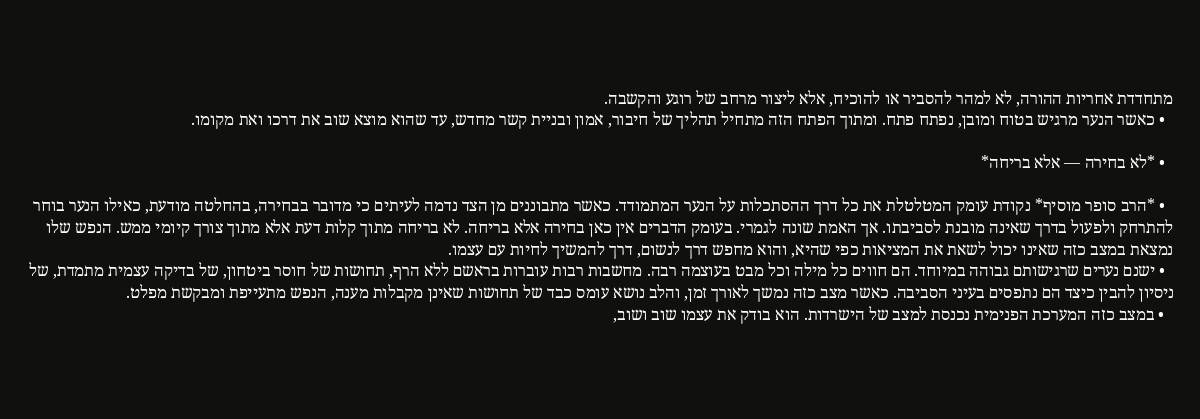מתחדדת אחריות ההורה, לא למהר להסביר או להוכיח, אלא ליצור מרחב של רוגע והקשבה.
  • כאשר הנער מרגיש בטוח ומובן, נפתח פתח. ומתוך הפתח הזה מתחיל תהליך של חיבור, אמון ובניית קשר מחדש, עד שהוא מוצא שוב את דרכו ואת מקומו.

  • *לא בחירה — אלא בריחה*

  • *הרב סופר מוסיף* נקודת עומק המטלטלת את כל דרך ההסתכלות על הנער המתמודד. כאשר מתבוננים מן הצד נדמה לעיתים כי מדובר בבחירה, בהחלטה מודעת, כאילו הנער בוחר להתרחק ולפעול בדרך שאינה מובנת לסביבתו. אך האמת שונה לגמרי. בעומק הדברים אין כאן בחירה אלא בריחה. לא בריחה מתוך קלות דעת אלא מתוך צורך קיומי ממש. הנפש שלו נמצאת במצב כזה שאינו יכול לשאת את המציאות כפי שהיא, והוא מחפש דרך לנשום, דרך להמשיך לחיות עם עצמו.
  • ישנם נערים שרגישותם גבוהה במיוחד. הם חווים כל מילה וכל מבט בעוצמה רבה. מחשבות רבות עוברות בראשם ללא הרף, תחושות של חוסר ביטחון, של בדיקה עצמית מתמדת, של ניסיון להבין כיצד הם נתפסים בעיני הסביבה. כאשר מצב כזה נמשך לאורך זמן, והלב נושא עומס כבד של תחושות שאינן מקבלות מענה, הנפש מתעייפת ומבקשת מפלט.
  • במצב כזה המערכת הפנימית נכנסת למצב של הישרדות. הוא בודק את עצמו שוב ושוב,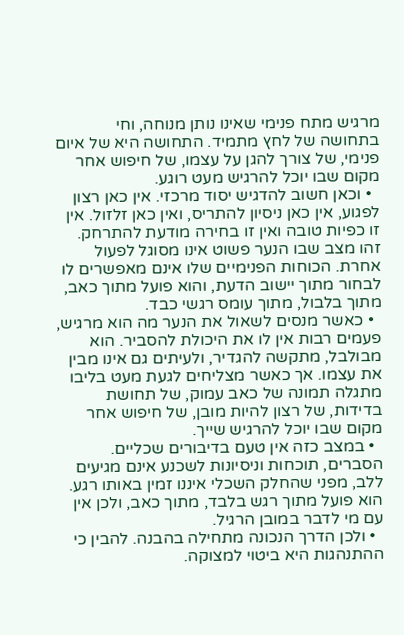מרגיש מתח פנימי שאינו נותן מנוחה, וחי בתחושה של לחץ מתמיד. התחושה היא של איום פנימי, של צורך להגן על עצמו, של חיפוש אחר מקום שבו יוכל להרגיש מעט רוגע.
  • וכאן חשוב להדגיש יסוד מרכזי. אין כאן רצון לפגוע, אין כאן ניסיון להתריס, ואין כאן זלזול. אין זו כפיות טובה ואין זו בחירה מודעת להתרחק. זהו מצב שבו הנער פשוט אינו מסוגל לפעול אחרת. הכוחות הפנימיים שלו אינם מאפשרים לו לבחור מתוך יישוב הדעת, והוא פועל מתוך כאב, מתוך בלבול, מתוך עומס רגשי כבד.
  • כאשר מנסים לשאול את הנער מה הוא מרגיש, פעמים רבות אין לו את היכולת להסביר. הוא מבולבל, מתקשה להגדיר, ולעיתים גם אינו מבין את עצמו. אך כאשר מצליחים לגעת מעט בליבו מתגלה תמונה של כאב עמוק, של תחושת בדידות, של רצון להיות מובן, של חיפוש אחר מקום שבו יוכל להרגיש שייך.
  • במצב כזה אין טעם בדיבורים שכליים. הסברים, תוכחות וניסיונות לשכנע אינם מגיעים ללב, מפני שהחלק השכלי איננו זמין באותו רגע. הוא פועל מתוך רגש בלבד, מתוך כאב, ולכן אין עם מי לדבר במובן הרגיל.
  • ולכן הדרך הנכונה מתחילה בהבנה. להבין כי ההתנהגות היא ביטוי למצוקה.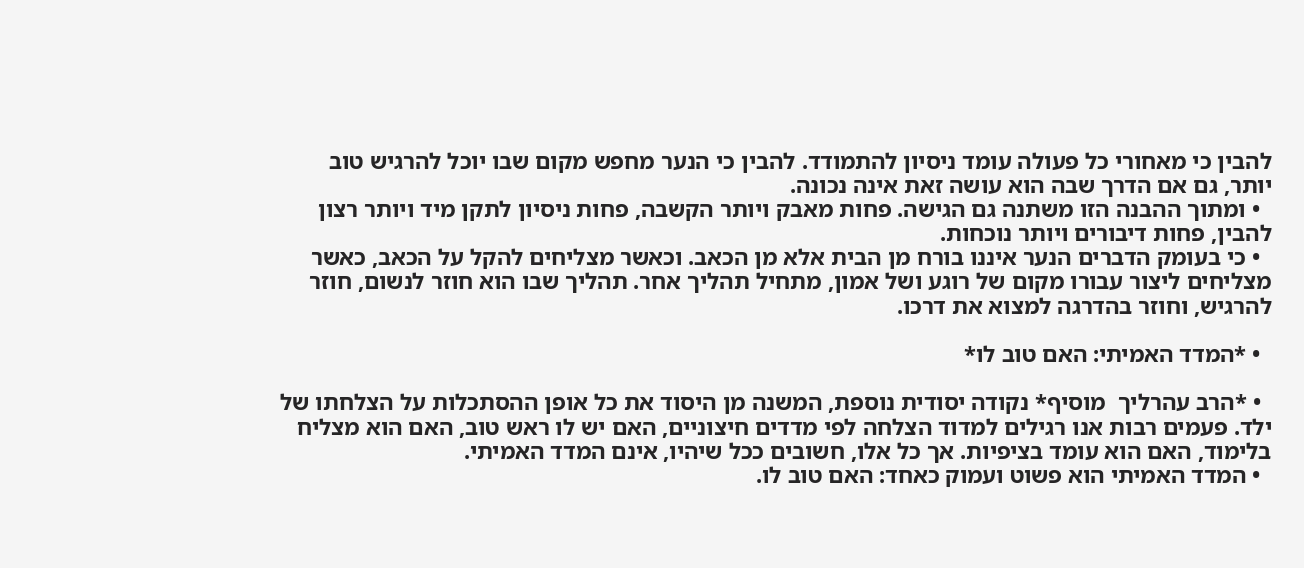להבין כי מאחורי כל פעולה עומד ניסיון להתמודד. להבין כי הנער מחפש מקום שבו יוכל להרגיש טוב יותר, גם אם הדרך שבה הוא עושה זאת אינה נכונה.
  • ומתוך ההבנה הזו משתנה גם הגישה. פחות מאבק ויותר הקשבה, פחות ניסיון לתקן מיד ויותר רצון להבין, פחות דיבורים ויותר נוכחות.
  • כי בעומק הדברים הנער איננו בורח מן הבית אלא מן הכאב. וכאשר מצליחים להקל על הכאב, כאשר מצליחים ליצור עבורו מקום של רוגע ושל אמון, מתחיל תהליך אחר. תהליך שבו הוא חוזר לנשום, חוזר להרגיש, וחוזר בהדרגה למצוא את דרכו.

  • *המדד האמיתי: האם טוב לו*

  • *הרב עהרליך  מוסיף* נקודה יסודית נוספת, המשנה מן היסוד את כל אופן ההסתכלות על הצלחתו של ילד. פעמים רבות אנו רגילים למדוד הצלחה לפי מדדים חיצוניים, האם יש לו ראש טוב, האם הוא מצליח בלימוד, האם הוא עומד בציפיות. אך כל אלו, חשובים ככל שיהיו, אינם המדד האמיתי.
  • המדד האמיתי הוא פשוט ועמוק כאחד: האם טוב לו.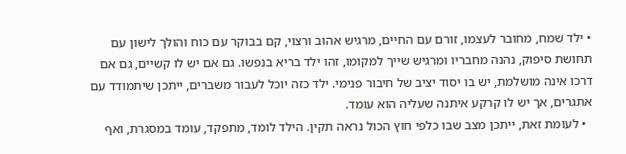• ילד שמח, מחובר לעצמו, זורם עם החיים, מרגיש אהוב ורצוי, קם בבוקר עם כוח והולך לישון עם תחושת סיפוק, נהנה מחבריו ומרגיש שייך למקומו, זהו ילד בריא בנפשו. גם אם יש לו קשיים, גם אם דרכו אינה מושלמת, יש בו יסוד יציב של חיבור פנימי. ילד כזה יוכל לעבור משברים, ייתכן שיתמודד עם אתגרים, אך יש לו קרקע איתנה שעליה הוא עומד.
  • לעומת זאת, ייתכן מצב שבו כלפי חוץ הכול נראה תקין. הילד לומד, מתפקד, עומד במסגרת, ואף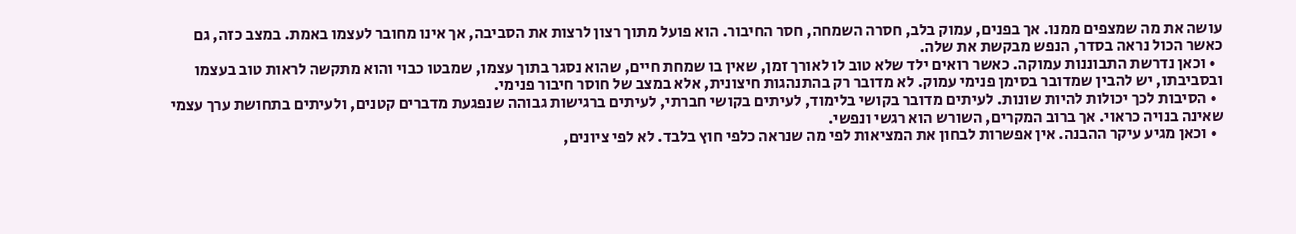עושה את מה שמצפים ממנו. אך בפנים, עמוק בלב, חסרה השמחה, חסר החיבור. הוא פועל מתוך רצון לרצות את הסביבה, אך אינו מחובר לעצמו באמת. במצב כזה, גם כאשר הכול נראה בסדר, הנפש מבקשת את שלה.
  • וכאן נדרשת התבוננות עמוקה. כאשר רואים ילד שלא טוב לו לאורך זמן, שאין בו שמחת חיים, שהוא נסגר בתוך עצמו, שמבטו כבוי והוא מתקשה לראות טוב בעצמו ובסביבתו, יש להבין שמדובר בסימן פנימי עמוק. לא מדובר רק בהתנהגות חיצונית, אלא במצב של חוסר חיבור פנימי.
  • הסיבות לכך יכולות להיות שונות. לעיתים מדובר בקושי בלימוד, לעיתים בקושי חברתי, לעיתים ברגישות גבוהה שנפגעת מדברים קטנים, ולעיתים בתחושת ערך עצמי שאינה בנויה כראוי. אך ברוב המקרים, השורש הוא רגשי ונפשי.
  • וכאן מגיע עיקר ההבנה. אין אפשרות לבחון את המציאות לפי מה שנראה כלפי חוץ בלבד. לא לפי ציונים,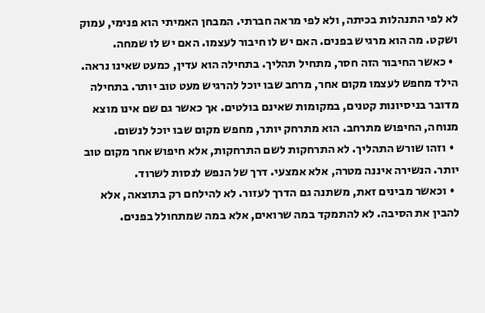לא לפי התנהלות בכיתה, ולא לפי מראה חברתי. המבחן האמיתי הוא פנימי, עמוק ושקט. מה הוא מרגיש בפנים. האם יש לו חיבור לעצמו. האם יש לו שמחה.
  • כאשר החיבור הזה חסר, מתחיל תהליך. בתחילה הוא עדין, כמעט שאינו נראה. הילד מחפש לעצמו מקום אחר, מרחב שבו יוכל להרגיש מעט טוב יותר. בתחילה מדובר בניסיונות קטנים, במקומות שאינם בולטים. אך כאשר גם שם אינו מוצא מנוחה, החיפוש מתרחב. הוא מתרחק יותר, מחפש מקום שבו יוכל לנשום.
  • וזהו שורש התהליך. לא התרחקות לשם התרחקות, אלא חיפוש אחר מקום טוב יותר. הנשירה איננה מטרה, אלא אמצעי. דרך של הנפש לנסות לשרוד.
  • וכאשר מבינים זאת, משתנה גם הדרך לעזור. לא להילחם רק בתוצאה, אלא להבין את הסיבה. לא להתמקד במה שרואים, אלא במה שמתחולל בפנים.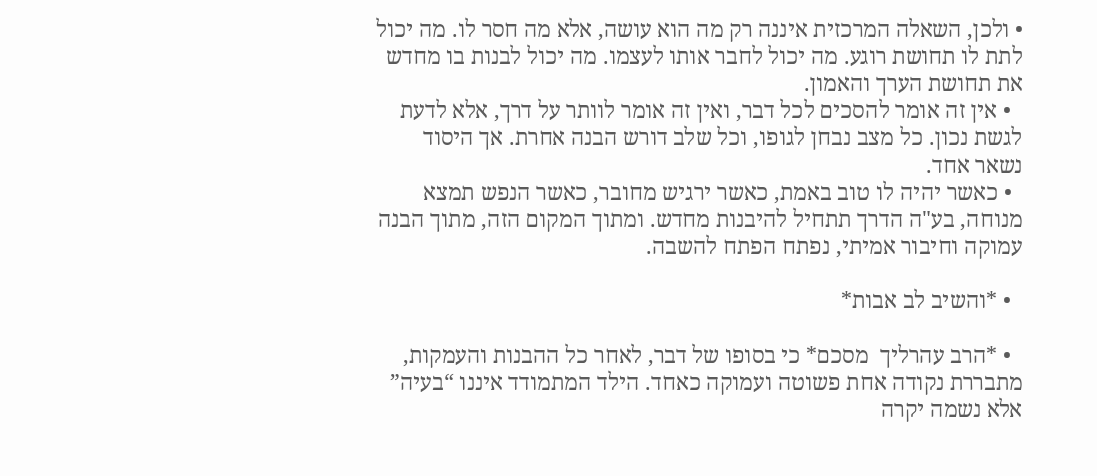• ולכן, השאלה המרכזית איננה רק מה הוא עושה, אלא מה חסר לו. מה יכול לתת לו תחושת רוגע. מה יכול לחבר אותו לעצמו. מה יכול לבנות בו מחדש את תחושת הערך והאמון.
  • אין זה אומר להסכים לכל דבר, ואין זה אומר לוותר על דרך, אלא לדעת לגשת נכון. כל מצב נבחן לגופו, וכל שלב דורש הבנה אחרת. אך היסוד נשאר אחד.
  • כאשר יהיה לו טוב באמת, כאשר ירגיש מחובר, כאשר הנפש תמצא מנוחה, בע"ה הדרך תתחיל להיבנות מחדש. ומתוך המקום הזה, מתוך הבנה עמוקה וחיבור אמיתי, נפתח הפתח להשבה.

  • *והשיב לב אבות*

  • *הרב עהרליך  מסכם* כי בסופו של דבר, לאחר כל ההבנות והעמקות, מתבררת נקודה אחת פשוטה ועמוקה כאחד. הילד המתמודד איננו “בעיה” אלא נשמה יקרה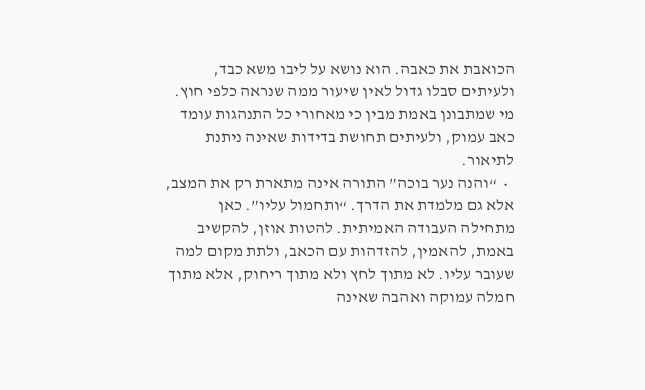הכואבת את כאבה. הוא נושא על ליבו משא כבד, ולעיתים סבלו גדול לאין שיעור ממה שנראה כלפי חוץ. מי שמתבונן באמת מבין כי מאחורי כל התנהגות עומד כאב עמוק, ולעיתים תחושת בדידות שאינה ניתנת לתיאור.
  •  “והנה נער בוכה” התורה אינה מתארת רק את המצב, אלא גם מלמדת את הדרך. “ותחמול עליו”. כאן מתחילה העבודה האמיתית. להטות אוזן, להקשיב באמת, להאמין, להזדהות עם הכאב, ולתת מקום למה שעובר עליו. לא מתוך לחץ ולא מתוך ריחוק, אלא מתוך חמלה עמוקה ואהבה שאינה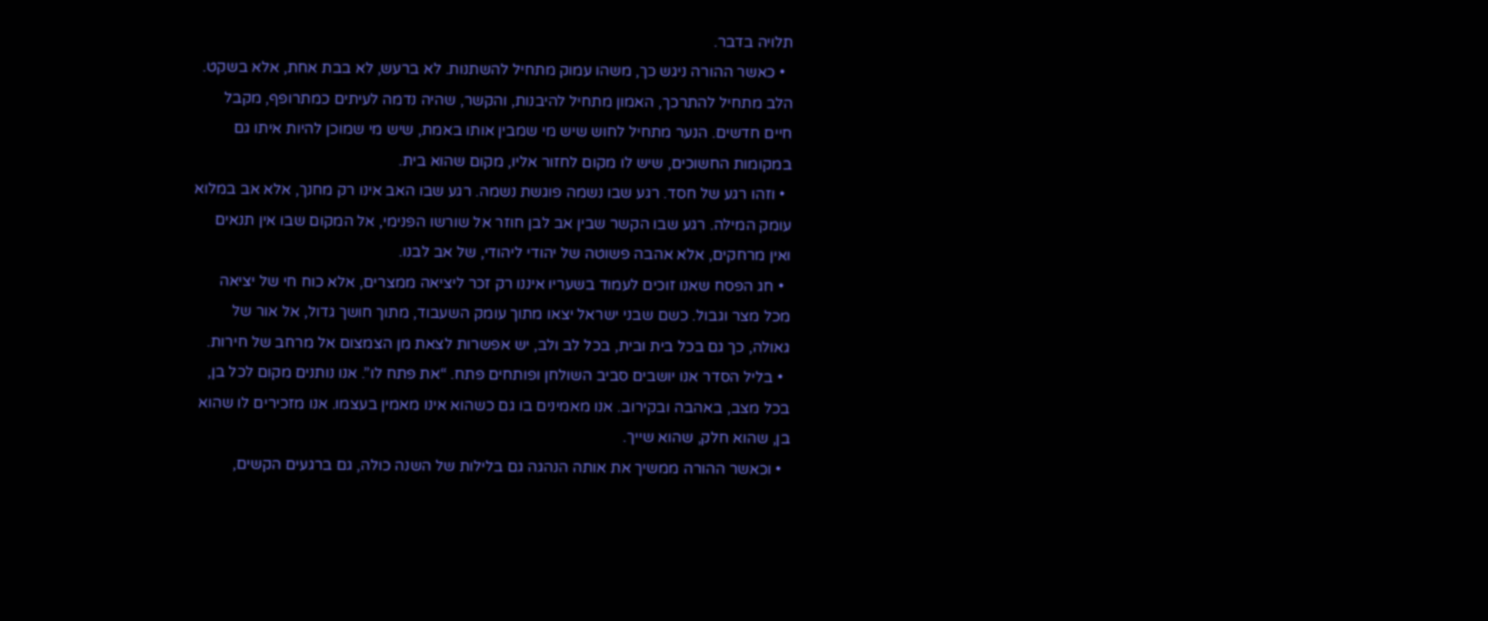תלויה בדבר.
  • כאשר ההורה ניגש כך, משהו עמוק מתחיל להשתנות. לא ברעש, לא בבת אחת, אלא בשקט. הלב מתחיל להתרכך, האמון מתחיל להיבנות, והקשר, שהיה נדמה לעיתים כמתרופף, מקבל חיים חדשים. הנער מתחיל לחוש שיש מי שמבין אותו באמת, שיש מי שמוכן להיות איתו גם במקומות החשוכים, שיש לו מקום לחזור אליו, מקום שהוא בית.
  • וזהו רגע של חסד. רגע שבו נשמה פוגשת נשמה. רגע שבו האב אינו רק מחנך, אלא אב במלוא עומק המילה. רגע שבו הקשר שבין אב לבן חוזר אל שורשו הפנימי, אל המקום שבו אין תנאים ואין מרחקים, אלא אהבה פשוטה של יהודי ליהודי, של אב לבנו.
  • חג הפסח שאנו זוכים לעמוד בשעריו איננו רק זכר ליציאה ממצרים, אלא כוח חי של יציאה מכל מצר וגבול. כשם שבני ישראל יצאו מתוך עומק השעבוד, מתוך חושך גדול, אל אור של גאולה, כך גם בכל בית ובית, בכל לב ולב, יש אפשרות לצאת מן הצמצום אל מרחב של חירות.
  • בליל הסדר אנו יושבים סביב השולחן ופותחים פתח. “את פתח לו”. אנו נותנים מקום לכל בן, בכל מצב, באהבה ובקירוב. אנו מאמינים בו גם כשהוא אינו מאמין בעצמו. אנו מזכירים לו שהוא בן, שהוא חלק, שהוא שייך.
  • וכאשר ההורה ממשיך את אותה הנהגה גם בלילות של השנה כולה, גם ברגעים הקשים,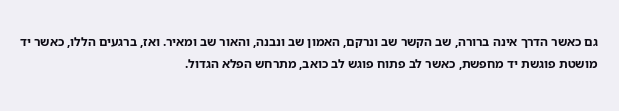גם כאשר הדרך אינה ברורה, שב הקשר שב ונרקם, האמון שב ונבנה, והאור שב ומאיר. ואז, ברגעים הללו, כאשר יד מושטת פוגשת יד מחפשת, כאשר לב פתוח פוגש לב כואב, מתרחש הפלא הגדול.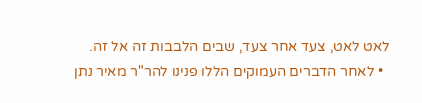לאט לאט, צעד אחר צעד, שבים הלבבות זה אל זה.
  • לאחר הדברים העמוקים הללו פנינו להר"ר מאיר נתן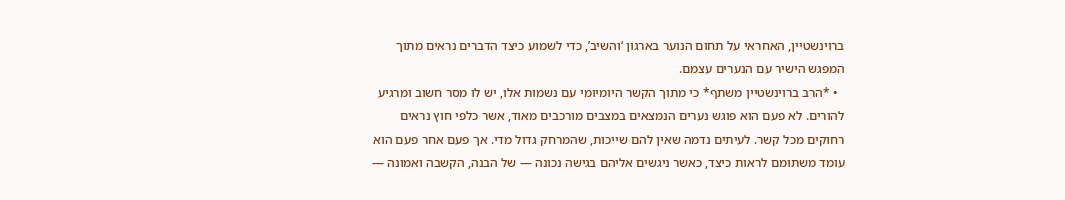ברוינשטיין, האחראי על תחום הנוער בארגון ‘והשיב’, כדי לשמוע כיצד הדברים נראים מתוך המפגש הישיר עם הנערים עצמם.
  • *הרב ברוינשטיין משתף* כי מתוך הקשר היומיומי עם נשמות אלו, יש לו מסר חשוב ומרגיע להורים. לא פעם הוא פוגש נערים הנמצאים במצבים מורכבים מאוד, אשר כלפי חוץ נראים רחוקים מכל קשר. לעיתים נדמה שאין להם שייכות, שהמרחק גדול מדי. אך פעם אחר פעם הוא עומד משתומם לראות כיצד, כאשר ניגשים אליהם בגישה נכונה — של הבנה, הקשבה ואמונה —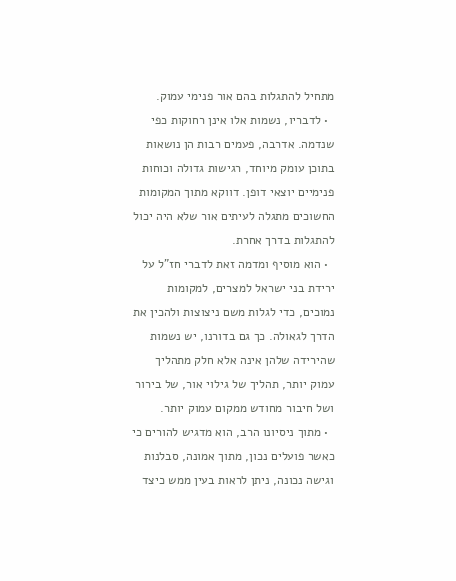מתחיל להתגלות בהם אור פנימי עמוק.
  • לדבריו, נשמות אלו אינן רחוקות כפי שנדמה. אדרבה, פעמים רבות הן נושאות בתוכן עומק מיוחד, רגישות גדולה וכוחות פנימיים יוצאי דופן. דווקא מתוך המקומות החשוכים מתגלה לעיתים אור שלא היה יכול להתגלות בדרך אחרת.
  • הוא מוסיף ומדמה זאת לדברי חז"ל על ירידת בני ישראל למצרים, למקומות נמוכים, כדי לגלות משם ניצוצות ולהכין את הדרך לגאולה. כך גם בדורנו, יש נשמות שהירידה שלהן אינה אלא חלק מתהליך עמוק יותר, תהליך של גילוי אור, של בירור ושל חיבור מחודש ממקום עמוק יותר.
  • מתוך ניסיונו הרב, הוא מדגיש להורים כי כאשר פועלים נכון, מתוך אמונה, סבלנות וגישה נכונה, ניתן לראות בעין ממש כיצד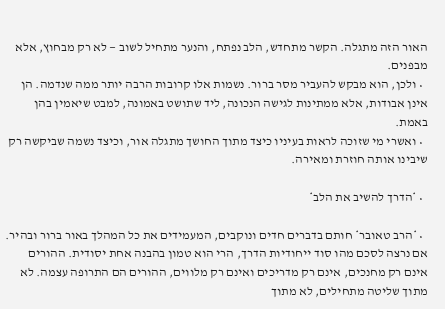האור הזה מתגלה. הקשר מתחדש, הלב נפתח, והנער מתחיל לשוב — לא רק מבחוץ, אלא מבפנים.
  • ולכן, הוא מבקש להעביר מסר ברור. נשמות אלו קרובות הרבה יותר ממה שנדמה. הן אינן אבודות, אלא ממתינות לגישה הנכונה, ליד שתושט באמונה, למבט שיאמין בהן באמת.
  • ואשרי מי שזוכה לראות בעיניו כיצד מתוך החושך מתגלה אור, וכיצד נשמה שביקשה רק שיבינו אותה חוזרת ומאירה.

  • *הדרך להשיב את הלב*

  • *הרב טאובר* חותם בדברים חדים ונוקבים, המעמידים את כל המהלך באור ברור ובהיר. אם נרצה לסכם מהו סוד ייחודיות הדרך, הרי הוא טמון בהבנה אחת יסודית. ההורים אינם רק מחנכים, אינם רק מדריכים ואינם רק מלווים, ההורים הם התרופה עצמה. לא מתוך שליטה מתחילים, לא מתוך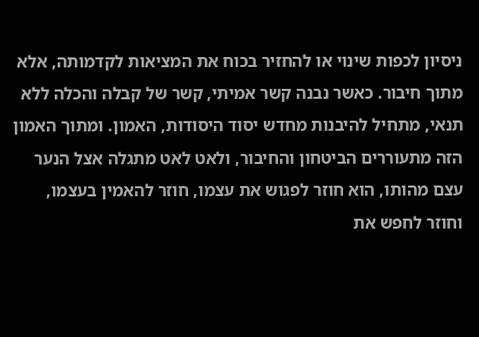ניסיון לכפות שינוי או להחזיר בכוח את המציאות לקדמותה, אלא מתוך חיבור. כאשר נבנה קשר אמיתי, קשר של קבלה והכלה ללא תנאי, מתחיל להיבנות מחדש יסוד היסודות, האמון. ומתוך האמון הזה מתעוררים הביטחון והחיבור, ולאט לאט מתגלה אצל הנער עצם מהותו, הוא חוזר לפגוש את עצמו, חוזר להאמין בעצמו, וחוזר לחפש את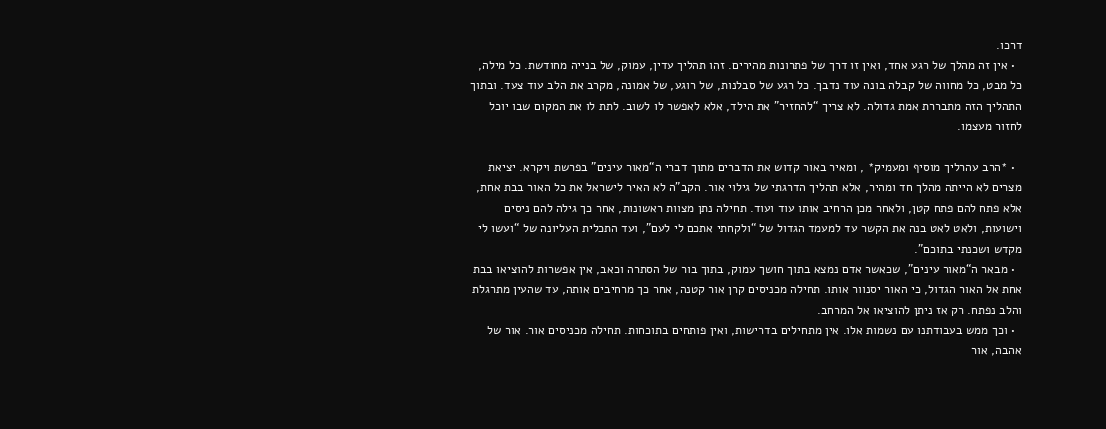דרכו.
  • אין זה מהלך של רגע אחד, ואין זו דרך של פתרונות מהירים. זהו תהליך עדין, עמוק, של בנייה מחודשת. כל מילה, כל מבט, כל מחווה של קבלה בונה עוד נדבך. כל רגע של סבלנות, של רוגע, של אמונה, מקרב את הלב עוד צעד. ובתוך התהליך הזה מתבררת אמת גדולה. לא צריך “להחזיר” את הילד, אלא לאפשר לו לשוב. לתת לו את המקום שבו יוכל לחזור מעצמו.

  • *הרב עהרליך מוסיף ומעמיק* , ומאיר באור קדוש את הדברים מתוך דברי ה“מאור עינים” בפרשת ויקרא. יציאת מצרים לא הייתה מהלך חד ומהיר, אלא תהליך הדרגתי של גילוי אור. הקב"ה לא האיר לישראל את כל האור בבת אחת, אלא פתח להם פתח קטן, ולאחר מכן הרחיב אותו עוד ועוד. תחילה נתן מצוות ראשונות, אחר כך גילה להם ניסים וישועות, ולאט לאט בנה את הקשר עד למעמד הגדול של “ולקחתי אתכם לי לעם”, ועד התכלית העליונה של “ועשו לי מקדש ושכנתי בתוכם”.
  • מבאר ה“מאור עינים”, שכאשר אדם נמצא בתוך חושך עמוק, בתוך בור של הסתרה וכאב, אין אפשרות להוציאו בבת אחת אל האור הגדול, כי האור יסנוור אותו. תחילה מכניסים קרן אור קטנה, אחר כך מרחיבים אותה, עד שהעין מתרגלת והלב נפתח. רק אז ניתן להוציאו אל המרחב.
  • וכך ממש בעבודתנו עם נשמות אלו. אין מתחילים בדרישות, ואין פותחים בתוכחות. תחילה מכניסים אור. אור של אהבה, אור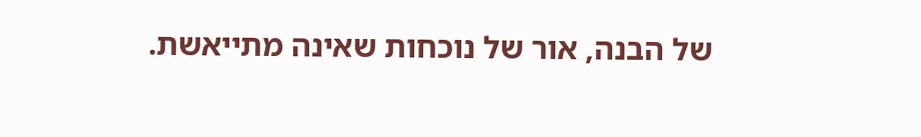של הבנה, אור של נוכחות שאינה מתייאשת.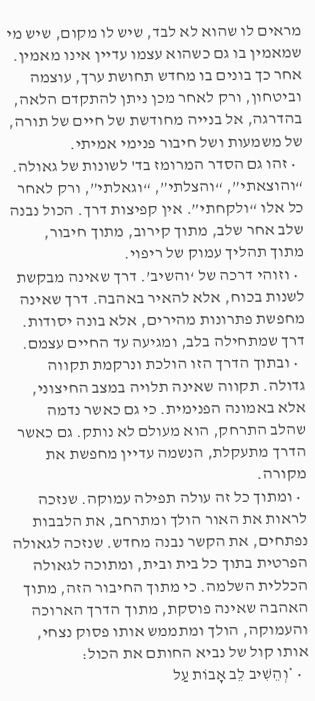מראים לו שהוא לא לבד, שיש לו מקום, שיש מי שמאמין בו גם כשהוא עצמו עדיין אינו מאמין. אחר כך בונים בו מחדש תחושת ערך, עוצמה וביטחון, ורק לאחר מכן ניתן להתקדם הלאה, בהדרגה, אל בנייה מחודשת של חיים של תורה, של משמעות ושל חיבור פנימי אמיתי.
  • זהו גם הסדר המרומז בד' לשונות של גאולה. “והוצאתי”, “והצלתי”, “וגאלתי”, ורק לאחר כל אלו “ולקחתי”. אין קפיצות דרך. הכול נבנה שלב אחר שלב, מתוך קירוב, מתוך חיבור, מתוך תהליך עמוק של ריפוי.
  • וזוהי דרכה של ‘והשיב’. דרך שאינה מבקשת לשנות בכוח, אלא להאיר באהבה. דרך שאינה מחפשת פתרונות מהירים, אלא בונה יסודות. דרך שמתחילה בלב, ומגיעה עד החיים עצמם.
  • ובתוך הדרך הזו הולכת ונרקמת תקווה גדולה. תקווה שאינה תלויה במצב החיצוני, אלא באמונה הפנימית. כי גם כאשר נדמה שהלב התרחק, הוא מעולם לא נותק. גם כאשר הדרך מתעקלת, הנשמה עדיין מחפשת את מקורה.
  • ומתוך כל זה עולה תפילה עמוקה. שנזכה לראות את האור הולך ומתרחב, את הלבבות נפתחים, את הקשר נבנה מחדש. שנזכה לגאולה הפרטית בתוך כל בית ובית, ומתוכה לגאולה הכללית השלמה. כי מתוך החיבור הזה, מתוך האהבה שאינה פוסקת, מתוך הדרך הארוכה והעמוקה, הולך ומתממש אותו פסוק נצחי, אותו קול של נביא החותם את הכול:
  • *וְהֵשִׁיב לֵב אָבוֹת עַל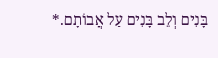בָּנִים וְלֵב בָּנִים עַל אֲבוֹתָם.*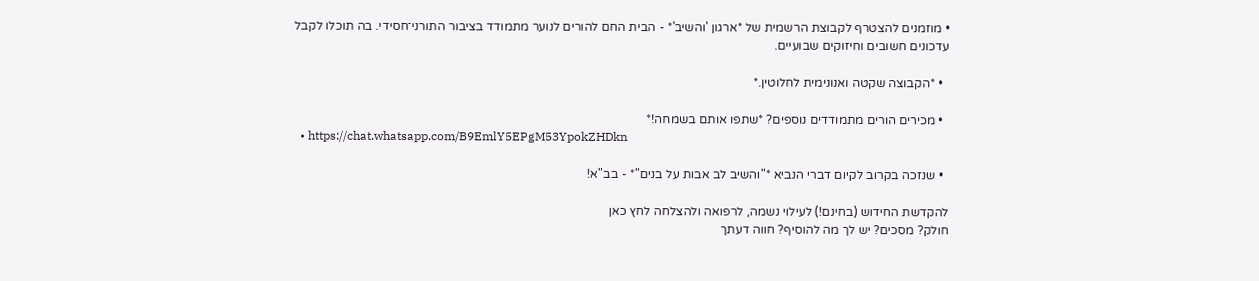• מוזמנים להצטרף לקבוצת הרשמית של *ארגון 'והשיב'* - הבית החם להורים לנוער מתמודד בציבור התורני־חסידי. בה תוכלו לקבל עדכונים חשובים וחיזוקים שבועיים.

  • *הקבוצה שקטה ואנונימית לחלוטין.*

  • מכירים הורים מתמודדים נוספים? *שתפו אותם בשמחה!*
  • https://chat.whatsapp.com/B9EmlY5EPgM53YpokZHDkn

  • שנזכה בקרוב לקיום דברי הנביא *"והשיב לב אבות על בנים"* - בב"א!

להקדשת החידוש (בחינם!) לעילוי נשמה, לרפואה ולהצלחה לחץ כאן
חולק? מסכים? יש לך מה להוסיף? חווה דעתך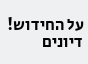על החידוש!
דיונים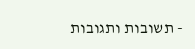- תשובות ותגובות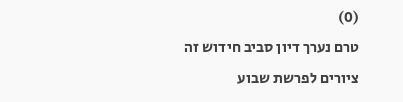(0)
טרם נערך דיון סביב חידוש זה
ציורים לפרשת שבוע